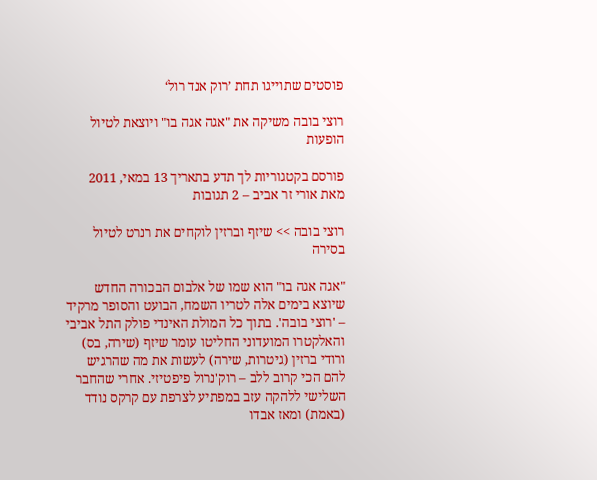פוסטים שתוייגו תחת ’רוק אנד רול‘

רוצי בובה משיקה את "אגה אגה בו" ויוצאת לטיול הופעות

פורסם בקטגוריות לך תדע בתאריך 13 במאי, 2011 מאת אורי זר אביב – 2 תגובות

רוצי בובה >> שיזף וברזין לוקחים את רנרט לטיול בסירה

"אגה אגה בו" הוא שמו של אלבום הבכורה החדש שיוצא בימים אלה לטריו השמח, הבועט והסופר מרקיד – 'רוצי בובה'. בתוך כל המולת האינדי פולק התל אביבי והאלקטרו המועדוני החליטו עומר שיזף (שירה, בס) ורודי ברזין (גיטרות, שירה) לעשות את מה שהרגיש להם הכי קרוב ללב – רוק'נרול פיפטיזי. אחרי שהחבר השלישי ללהקה עזב במפתיע לצרפת עם קרקס נודד (באמת) ומאז אבדו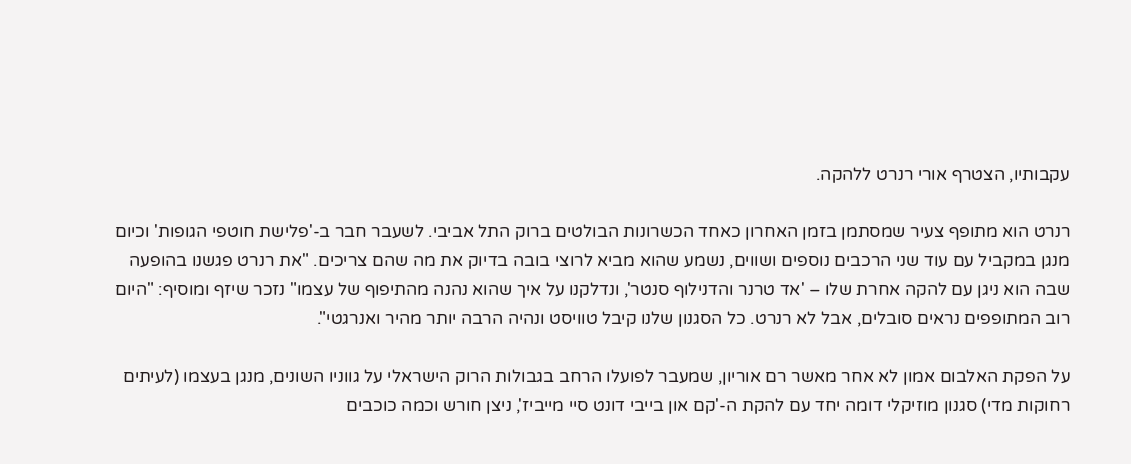עקבותיו, הצטרף אורי רנרט ללהקה.

רנרט הוא מתופף צעיר שמסתמן בזמן האחרון כאחד הכשרונות הבולטים ברוק התל אביבי. לשעבר חבר ב-'פלישת חוטפי הגופות' וכיום מנגן במקביל עם עוד שני הרכבים נוספים ושווים, נשמע שהוא מביא לרוצי בובה בדיוק את מה שהם צריכים. "את רנרט פגשנו בהופעה שבה הוא ניגן עם להקה אחרת שלו – 'אד טרנר והדנילוף סנטר', ונדלקנו על איך שהוא נהנה מהתיפוף של עצמו" נזכר שיזף ומוסיף: "היום רוב המתופפים נראים סובלים, אבל לא רנרט. כל הסגנון שלנו קיבל טוויסט ונהיה הרבה יותר מהיר ואנרגטי".

על הפקת האלבום אמון לא אחר מאשר רם אוריון, שמעבר לפועלו הרחב בגבולות הרוק הישראלי על גווניו השונים, מנגן בעצמו (לעיתים רחוקות מדי) סגנון מוזיקלי דומה יחד עם להקת ה-'קם און בייבי דונט סיי מייביז', ניצן חורש וכמה כוכבים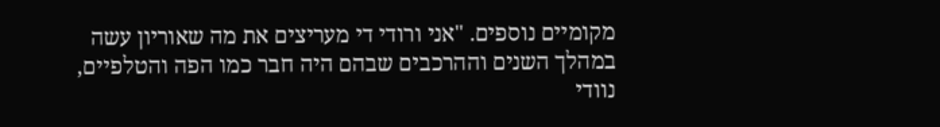מקומיים נוספים. "אני ורודי די מעריצים את מה שאוריון עשה במהלך השנים וההרכבים שבהם היה חבר כמו הפה והטלפיים, נוודי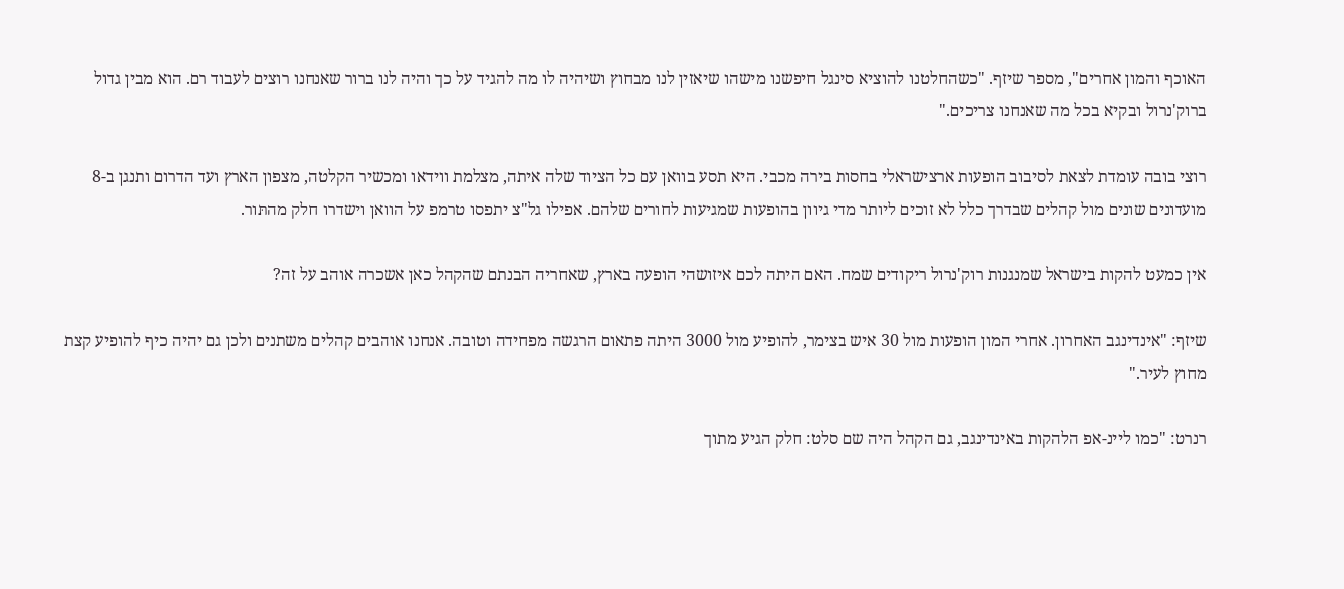האוכף והמון אחרים", מספר שיזף. "כשהחלטנו להוציא סינגל חיפשנו מישהו שיאזין לנו מבחוץ ושיהיה לו מה להגיד על כך והיה לנו ברור שאנחנו רוצים לעבוד רם. הוא מבין גדול ברוק'נרול ובקיא בכל מה שאנחנו צריכים."

רוצי בובה עומדת לצאת לסיבוב הופעות ארצישראלי בחסות בירה מכבי. היא תסע בוואן עם כל הציוד שלה איתה, מצלמת ווידאו ומכשיר הקלטה, מצפון הארץ ועד הדרום ותנגן ב-8 מועדונים שונים מול קהלים שבדרך כלל לא זוכים ליותר מדי גיוון בהופעות שמגיעות לחורים שלהם. אפילו גל"צ יתפסו טרמפ על הוואן וישדרו חלק מהתּור.

אין כמעט להקות בישראל שמנגנות רוק'נרול ריקודים שמח. האם היתה לכם איזושהי הופעה בארץ, שאחריה הבנתם שהקהל כאן אשכרה אוהב על זה?

שיזף: "אינדינגב האחרון. אחרי המון הופעות מול 30 איש בצימר, להופיע מול 3000 היתה פתאום הרגשה מפחידה וטובה. אנחנו אוהבים קהלים משתנים ולכן גם יהיה כיף להופיע קצת מחוץ לעיר."

רנרט: "כמו ליינ-אפ הלהקות באינדינגב, גם הקהל היה שם סלט: חלק הגיע מתוך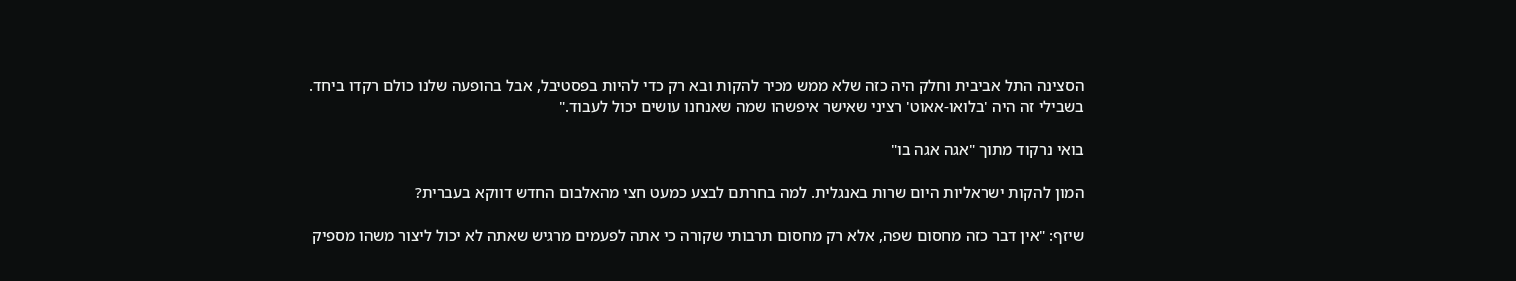הסצינה התל אביבית וחלק היה כזה שלא ממש מכיר להקות ובא רק כדי להיות בפסטיבל, אבל בהופעה שלנו כולם רקדו ביחד. בשבילי זה היה 'בלואו-אאוט' רציני שאישר איפשהו שמה שאנחנו עושים יכול לעבוד."

בואי נרקוד מתוך "אגה אגה בו"

המון להקות ישראליות היום שרות באנגלית. למה בחרתם לבצע כמעט חצי מהאלבום החדש דווקא בעברית?

שיזף: "אין דבר כזה מחסום שפה, אלא רק מחסום תרבותי שקורה כי אתה לפעמים מרגיש שאתה לא יכול ליצור משהו מספיק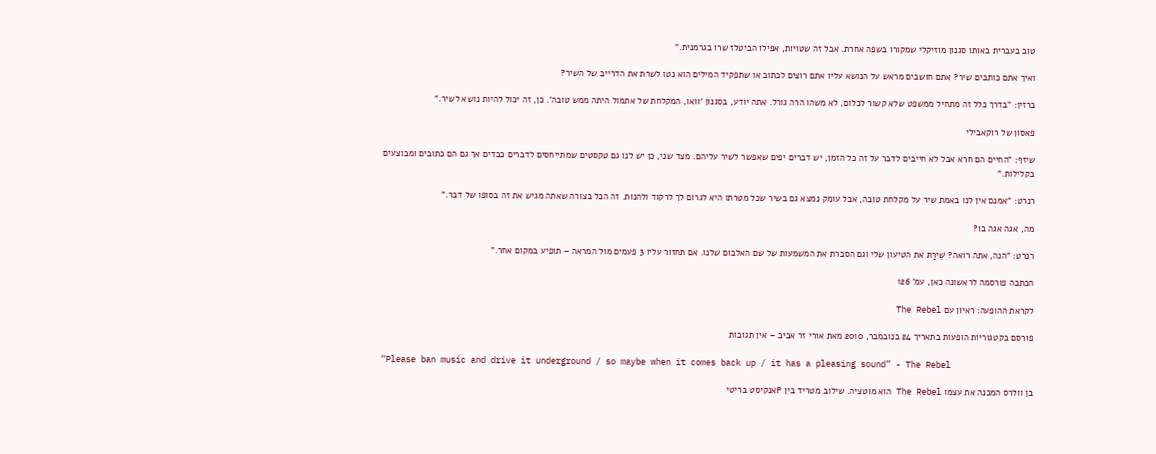טוב בעברית באותו סגנון מוזיקלי שמקורו בשפה אחרת. אבל זה שטויות, אפילו הביטלז שרו בגרמנית."

ואיך אתם כותבים שיר? אתם חושבים מראש על הנושא עליו אתם רוצים לכתוב או שתפקיד המילים הוא נטו לשרת את הדרייב של השיר?

ברזין: "בדרך כלל זה מתחיל ממשפט שלא קשור לכלום, לא משהו הרה גורל. אתה יודע, בסגנון 'וואו, המקלחת של אתמול היתה ממש טובה'. כן, זה יכול להיות נושא לשיר."

פאסון של רוקאבילי

שיזף: "החיים הם חרא אבל לא חייבים לדבר על זה כל הזמן, יש דברים יפים שאפשר לשיר עליהם. מצד שני, כן יש לנו גם טקסטים שמתייחסים לדברים כבדים אך גם הם כתובים ומבוצעים בקלילות."

רנרט: "אמנם אין לנו באמת שיר על מקלחת טובה, אבל עומק נמצא גם בשיר שכל מטרתו היא לגרום לך לרקוד ולהנות. זה הכל בצורה שאתה מגיש את זה בסופו של דבר."

מה, אגה אגה בו?

רנרט: "הנה, אתה רואה? שֵׁירַתּ את הטיעון שלי וגם הסברת את המשמעות של שם האלבום שלנו. אם תחזור עליו 3 פעמים מול המראה – תופיע במקום אחר."

הכתבה פורסמה לראשונה כאן, עמ' 126

לקראת ההופעה: ראיון עם The Rebel

פורסם בקטגוריות הופעות בתאריך 24 בנובמבר, 2010 מאת אורי זר אביב – אין תגובות

“Please ban music and drive it underground / so maybe when it comes back up / it has a pleasing sound” - The Rebel

בן וולרס המכנה את עצמו The Rebel הוא מוטציה. שילוב מטריד בין Pאנקיסט בריטי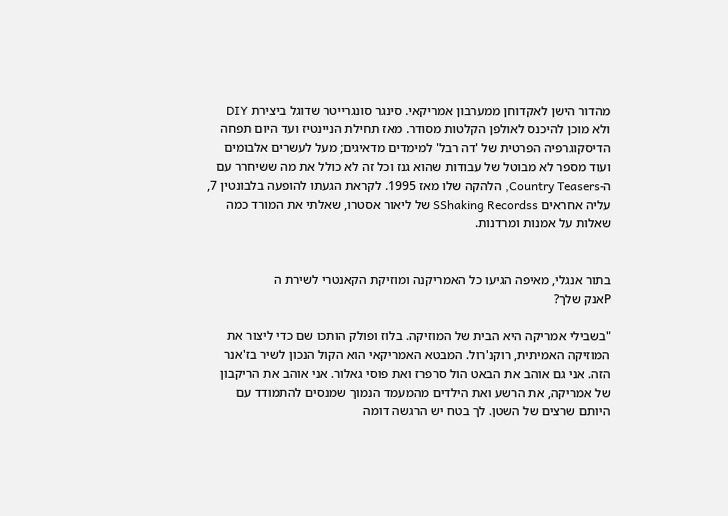מהדור הישן לאקדוחן ממערבון אמריקאי. סינגר סונגרייטר שדוגל ביצירת DIY ולא מוכן להיכנס לאולפן הקלטות מסודר. מאז תחילת הניינטיז ועד היום תפחה הדיסקוגרפיה הפרטית של 'דה רבל' למימדים מדאיגים; מעל לעשרים אלבומים ועוד מספר לא מבוטל של עבודות שהוא גנז וכל זה לא כולל את מה ששיחרר עם ה-Country Teasers, הלהקה שלו מאז 1995. לקראת הגעתו להופעה בלבונטין 7, עליה אחראים SShaking Recordss של ליאור אסטרו, שאלתי את המורד כמה שאלות על אמנות ומרדנות.


בתור אנגלי, מאיפה הגיעו כל האמריקנה ומוזיקת הקאנטרי לשירת ה
Pאנק שלך?

"בשבילי אמריקה היא הבית של המוזיקה. בלוז ופולק הותכו שם כדי ליצור את המוזיקה האמיתית, רוקנ'רול. המבטא האמריקאי הוא הקול הנכון לשיר בז'אנר הזה. אני גם אוהב את הבאט הול סרפרז ואת פוסי גאלור. אני אוהב את הריקבון של אמריקה, את הרשע ואת הילדים מהמעמד הנמוך שמנסים להתמודד עם היותם שרצים של השטן. לך בטח יש הרגשה דומה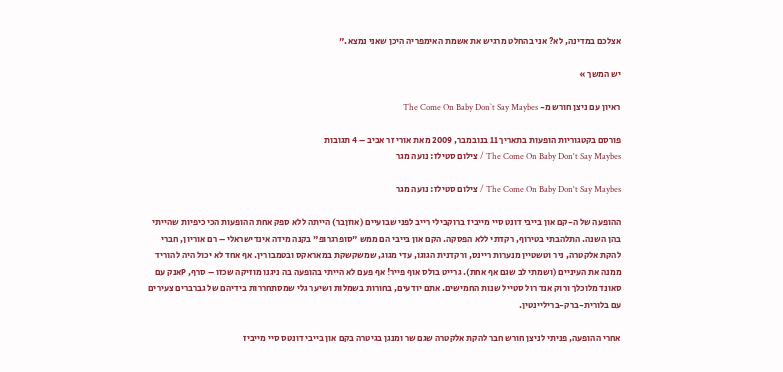אצלכם במדינה, לא? אני בהחלט מרגיש את אשמת האימפריה היכן שאני נמצא."

יש המשך »

ראיון עם ניצן חורש מ- The Come On Baby Don`t Say Maybes

פורסם בקטגוריות הופעות בתאריך 11 בנובמבר, 2009 מאת אורי זר אביב – 4 תגובות
The Come On Baby Don't Say Maybes / צילום סטילז: נועה מגר

The Come On Baby Don't Say Maybes / צילום סטילז: נועה מגר

ההופעה של ה-קם און בייבי דונט סיי מייביז ברוקבילי רייב לפני שבועיים (אוזןבר) הייתה ללא ספק אחת ההופעות הכי כיפיות שהייתי בהן השנה. התלהבתי בטירוף, רקדתי ללא הפסקה. הקם און בייבי הם ממש "סופרגרופ" בקנה מידה אינדישראלי – רם אוריון, חברי להקת אלקטרה, ניר וטשטיין מנערות ריינס, ורקדנית הגוגו, עדי מגוג, שמשקשקת במאראקס ובטמבורין. אף אחד לא יכול היה להוריד ממנה את העיניים (ושמתי לב שגם אף אחת). גרייט בולס אוף פייר! אף פעם לא הייתי בהופעה בה ניגנו מוזיקה שכזו – סרף, Pאנק עם סאונד מלוכלך ורוק אנד רול סטייל שנות החמישים. אתם יודעים, בחורות בשמלות ושיער גלי שמסתחררות בידיהם של גברברים צעירים עם בלורית-ברק-בריליינטין.

אחרי ההופעה, פניתי לניצן חורש חבר להקת אלקטרה שגם שר ומנגן בגיטרה בקם און בייבי דונטס סיי מייביז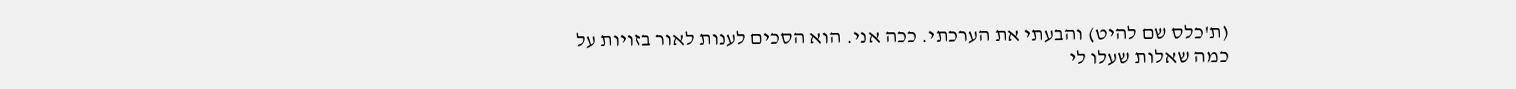(ת'כלס שם להיט) והבעתי את הערכתי. ככה אני. הוא הסכים לענות לאור בזויות על כמה שאלות שעלו לי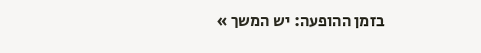בזמן ההופעה: יש המשך »